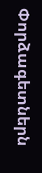Փորձագետներն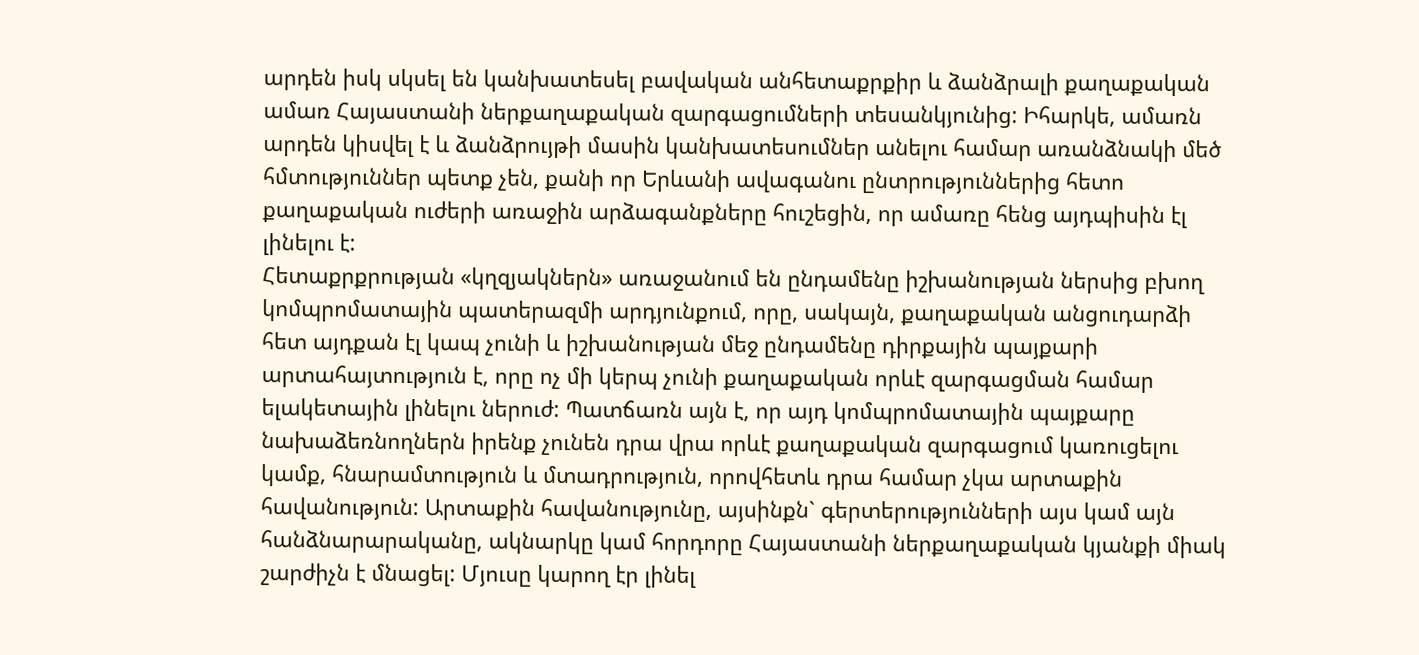արդեն իսկ սկսել են կանխատեսել բավական անհետաքրքիր և ձանձրալի քաղաքական ամառ Հայաստանի ներքաղաքական զարգացումների տեսանկյունից: Իհարկե, ամառն արդեն կիսվել է և ձանձրույթի մասին կանխատեսումներ անելու համար առանձնակի մեծ հմտություններ պետք չեն, քանի որ Երևանի ավագանու ընտրություններից հետո քաղաքական ուժերի առաջին արձագանքները հուշեցին, որ ամառը հենց այդպիսին էլ լինելու է:
Հետաքրքրության «կղզյակներն» առաջանում են ընդամենը իշխանության ներսից բխող կոմպրոմատային պատերազմի արդյունքում, որը, սակայն, քաղաքական անցուդարձի հետ այդքան էլ կապ չունի և իշխանության մեջ ընդամենը դիրքային պայքարի արտահայտություն է, որը ոչ մի կերպ չունի քաղաքական որևէ զարգացման համար ելակետային լինելու ներուժ: Պատճառն այն է, որ այդ կոմպրոմատային պայքարը նախաձեռնողներն իրենք չունեն դրա վրա որևէ քաղաքական զարգացում կառուցելու կամք, հնարամտություն և մտադրություն, որովհետև դրա համար չկա արտաքին հավանություն: Արտաքին հավանությունը, այսինքն` գերտերությունների այս կամ այն հանձնարարականը, ակնարկը կամ հորդորը Հայաստանի ներքաղաքական կյանքի միակ շարժիչն է մնացել: Մյուսը կարող էր լինել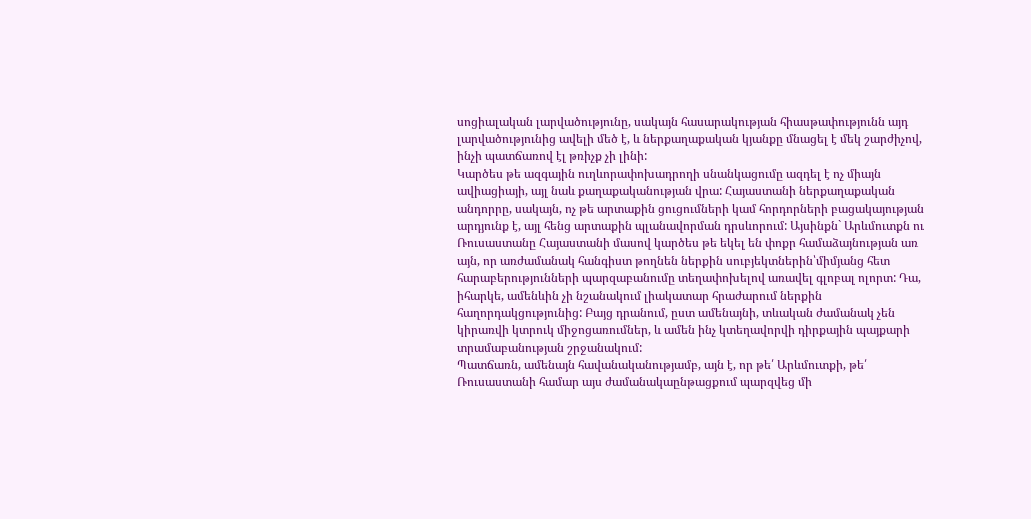սոցիալական լարվածությունը, սակայն հասարակության հիասթափությունն այդ լարվածությունից ավելի մեծ է, և ներքաղաքական կյանքը մնացել է մեկ շարժիչով, ինչի պատճառով էլ թռիչք չի լինի:
Կարծես թե ազգային ուղևորափոխադրողի սնանկացումը ազդել է ոչ միայն ավիացիայի, այլ նաև քաղաքականության վրա: Հայաստանի ներքաղաքական անդորրը, սակայն, ոչ թե արտաքին ցուցումների կամ հորդորների բացակայության արդյունք է, այլ հենց արտաքին պլանավորման դրսևորում: Այսինքն` Արևմուտքն ու Ռուսաստանը Հայաստանի մասով կարծես թե եկել են փոքր համաձայնության առ այն, որ առժամանակ հանգիստ թողնեն ներքին սուբյեկտներին՝միմյանց հետ հարաբերությունների պարզաբանումը տեղափոխելով առավել գլոբալ ոլորտ: Դա, իհարկե, ամենևին չի նշանակում լիակատար հրաժարում ներքին հաղորդակցությունից: Բայց դրանում, ըստ ամենայնի, տևական ժամանակ չեն կիրառվի կտրուկ միջոցառումներ, և ամեն ինչ կտեղավորվի դիրքային պայքարի տրամաբանության շրջանակում:
Պատճառն, ամենայն հավանականությամբ, այն է, որ թե՛ Արևմուտքի, թե՛ Ռուսաստանի համար այս ժամանակաընթացքում պարզվեց մի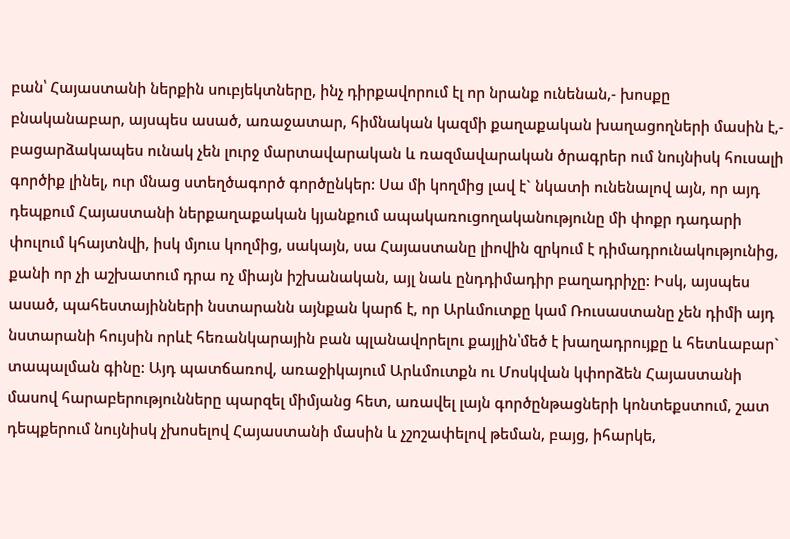բան՝ Հայաստանի ներքին սուբյեկտները, ինչ դիրքավորում էլ որ նրանք ունենան,- խոսքը բնականաբար, այսպես ասած, առաջատար, հիմնական կազմի քաղաքական խաղացողների մասին է,- բացարձակապես ունակ չեն լուրջ մարտավարական և ռազմավարական ծրագրեր ում նույնիսկ հուսալի գործիք լինել, ուր մնաց ստեղծագործ գործընկեր: Սա մի կողմից լավ է` նկատի ունենալով այն, որ այդ դեպքում Հայաստանի ներքաղաքական կյանքում ապակառուցողականությունը մի փոքր դադարի փուլում կհայտնվի, իսկ մյուս կողմից, սակայն, սա Հայաստանը լիովին զրկում է դիմադրունակությունից, քանի որ չի աշխատում դրա ոչ միայն իշխանական, այլ նաև ընդդիմադիր բաղադրիչը: Իսկ, այսպես ասած, պահեստայինների նստարանն այնքան կարճ է, որ Արևմուտքը կամ Ռուսաստանը չեն դիմի այդ նստարանի հույսին որևէ հեռանկարային բան պլանավորելու քայլին՝մեծ է խաղադրույքը և հետևաբար` տապալման գինը: Այդ պատճառով, առաջիկայում Արևմուտքն ու Մոսկվան կփորձեն Հայաստանի մասով հարաբերությունները պարզել միմյանց հետ, առավել լայն գործընթացների կոնտեքստում, շատ դեպքերում նույնիսկ չխոսելով Հայաստանի մասին և չշոշափելով թեման, բայց, իհարկե,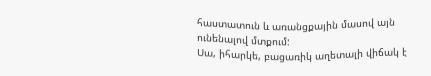հաստատուն և առանցքային մասով այն ունենալով մտքում:
Սա, իհարկե, բացառիկ աղետալի վիճակ է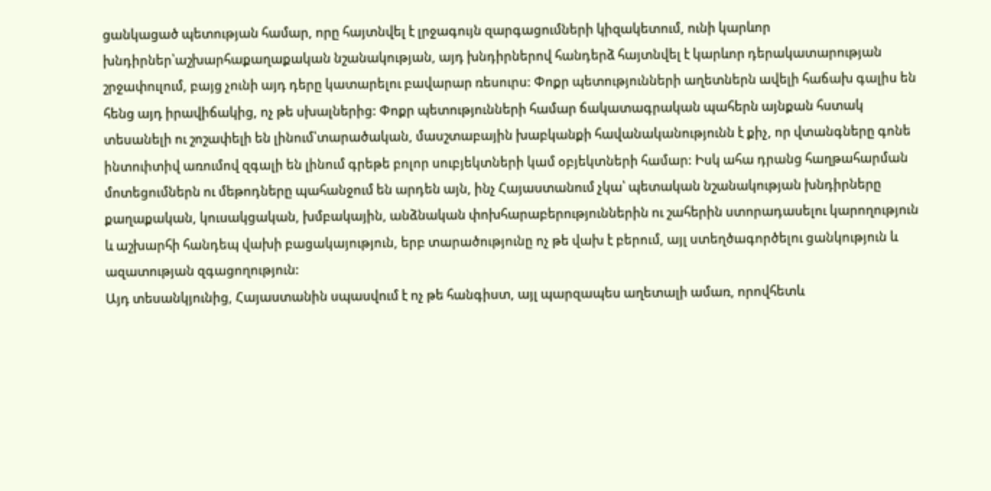ցանկացած պետության համար, որը հայտնվել է լրջագույն զարգացումների կիզակետում, ունի կարևոր խնդիրներ՝աշխարհաքաղաքական նշանակության, այդ խնդիրներով հանդերձ հայտնվել է կարևոր դերակատարության շրջափուլում, բայց չունի այդ դերը կատարելու բավարար ռեսուրս: Փոքր պետությունների աղետներն ավելի հաճախ գալիս են հենց այդ իրավիճակից, ոչ թե սխալներից: Փոքր պետությունների համար ճակատագրական պահերն այնքան հստակ տեսանելի ու շոշափելի են լինում՝տարածական, մասշտաբային խաբկանքի հավանականությունն է քիչ, որ վտանգները գոնե ինտուիտիվ առումով զգալի են լինում գրեթե բոլոր սուբյեկտների կամ օբյեկտների համար: Իսկ ահա դրանց հաղթահարման մոտեցումներն ու մեթոդները պահանջում են արդեն այն, ինչ Հայաստանում չկա՝ պետական նշանակության խնդիրները քաղաքական, կուսակցական, խմբակային, անձնական փոխհարաբերություններին ու շահերին ստորադասելու կարողություն և աշխարհի հանդեպ վախի բացակայություն, երբ տարածությունը ոչ թե վախ է բերում, այլ ստեղծագործելու ցանկություն և ազատության զգացողություն:
Այդ տեսանկյունից, Հայաստանին սպասվում է ոչ թե հանգիստ, այլ պարզապես աղետալի ամառ, որովհետև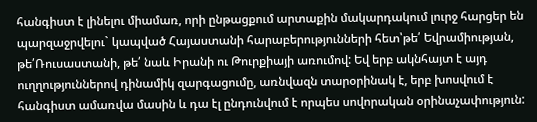հանգիստ է լինելու միամառ, որի ընթացքում արտաքին մակարդակում լուրջ հարցեր են պարզաջրվելու` կապված Հայաստանի հարաբերությունների հետ՝թե՛ Եվրամիության, թե՛Ռուսաստանի, թե՛ նաև Իրանի ու Թուրքիայի առումով: Եվ երբ ակնհայտ է այդ ուղղություններով դինամիկ զարգացումը, առնվազն տարօրինակ է, երբ խոսվում է հանգիստ ամառվա մասին և դա էլ ընդունվում է որպես սովորական օրինաչափություն: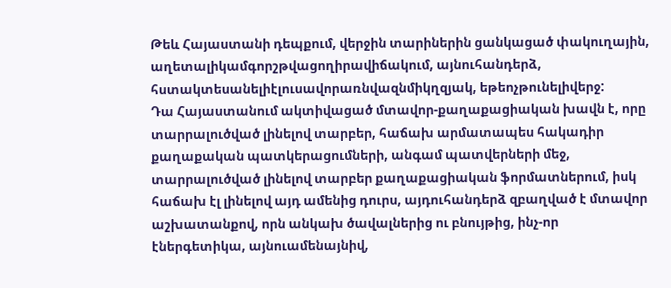Թեև Հայաստանի դեպքում, վերջին տարիներին ցանկացած փակուղային, աղետալիկամգորշթվացողիրավիճակում, այնուհանդերձ, հստակտեսանելիէլուսավորառնվազնմիկղզյակ, եթեոչթունելիվերջ:
Դա Հայաստանում ակտիվացած մտավոր-քաղաքացիական խավն է, որը տարրալուծված լինելով տարբեր, հաճախ արմատապես հակադիր քաղաքական պատկերացումների, անգամ պատվերների մեջ, տարրալուծված լինելով տարբեր քաղաքացիական ֆորմատներում, իսկ հաճախ էլ լինելով այդ ամենից դուրս, այդուհանդերձ զբաղված է մտավոր աշխատանքով, որն անկախ ծավալներից ու բնույթից, ինչ-որ էներգետիկա, այնուամենայնիվ,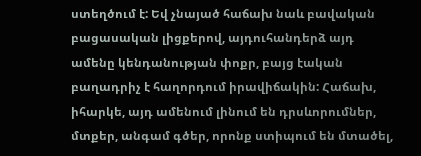ստեղծում է: Եվ չնայած հաճախ նաև բավական բացասական լիցքերով, այդուհանդերձ այդ ամենը կենդանության փոքր, բայց էական բաղադրիչ է հաղորդում իրավիճակին: Հաճախ, իհարկե, այդ ամենում լինում են դրսևորումներ, մտքեր, անգամ գծեր, որոնք ստիպում են մտածել,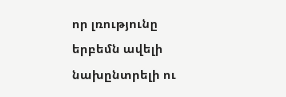որ լռությունը երբեմն ավելի նախընտրելի ու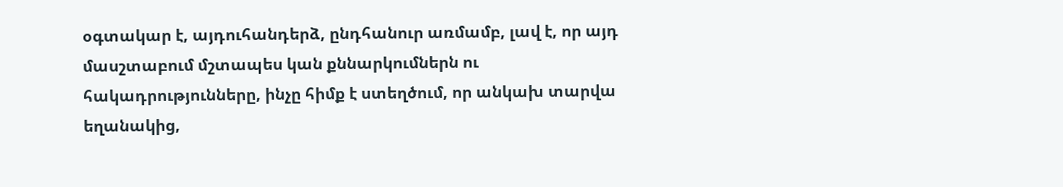օգտակար է, այդուհանդերձ, ընդհանուր առմամբ, լավ է, որ այդ մասշտաբում մշտապես կան քննարկումներն ու հակադրությունները, ինչը հիմք է ստեղծում, որ անկախ տարվա եղանակից,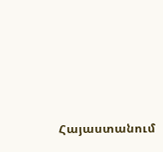Հայաստանում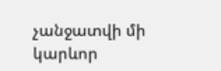չանջատվի մի կարևոր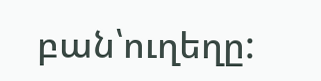բան՝ուղեղը: